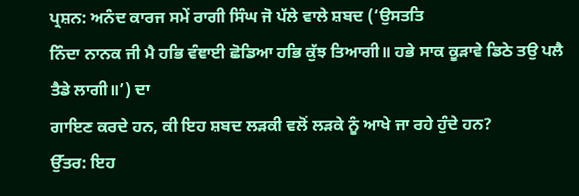ਪ੍ਰਸ਼ਨ: ਅਨੰਦ ਕਾਰਜ ਸਮੇਂ ਰਾਗੀ ਸਿੰਘ ਜੋ ਪੱਲੇ ਵਾਲੇ ਸ਼ਬਦ (‘ਉਸਤਤਿ
ਨਿੰਦਾ ਨਾਨਕ ਜੀ ਮੈ ਹਭਿ ਵੰਞਾਈ ਛੋਡਿਆ ਹਭਿ ਕੁੱਝ ਤਿਆਗੀ॥ ਹਭੇ ਸਾਕ ਕੂੜਾਵੇ ਡਿਠੇ ਤਉ ਪਲੈ ਤੈਡੇ ਲਾਗੀ॥’) ਦਾ
ਗਾਇਣ ਕਰਦੇ ਹਨ, ਕੀ ਇਹ ਸ਼ਬਦ ਲੜਕੀ ਵਲੋਂ ਲੜਕੇ ਨੂੰ ਆਖੇ ਜਾ ਰਹੇ ਹੁੰਦੇ ਹਨ?
ਉੱਤਰ: ਇਹ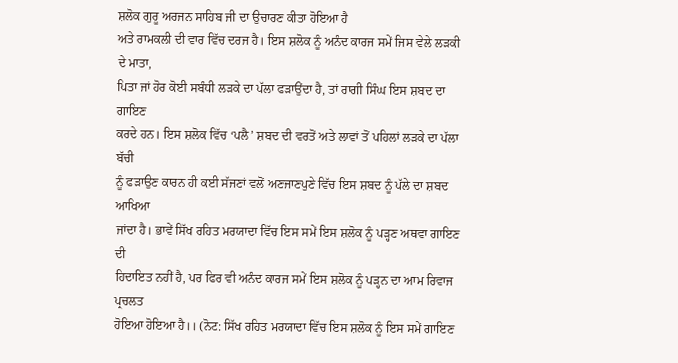ਸ਼ਲੋਕ ਗੁਰੂ ਅਰਜਨ ਸਾਹਿਬ ਜੀ ਦਾ ਉਚਾਰਣ ਕੀਤਾ ਹੋਇਆ ਹੈ
ਅਤੇ ਰਾਮਕਲੀ ਦੀ ਵਾਰ ਵਿੱਚ ਦਰਜ ਹੈ। ਇਸ ਸ਼ਲੋਕ ਨੂੰ ਅਨੰਦ ਕਾਰਜ ਸਮੇਂ ਜਿਸ ਵੇਲੇ ਲੜਕੀ ਦੇ ਮਾਤਾ,
ਪਿਤਾ ਜਾਂ ਹੋਰ ਕੋਈ ਸਬੰਧੀ ਲੜਕੇ ਦਾ ਪੱਲਾ ਫੜਾਉਂਦਾ ਹੈ, ਤਾਂ ਰਾਗੀ ਸਿੰਘ ਇਸ ਸ਼ਬਦ ਦਾ ਗਾਇਣ
ਕਰਦੇ ਹਨ। ਇਸ ਸ਼ਲੋਕ ਵਿੱਚ ‘ਪਲੈ’ ਸ਼ਬਦ ਦੀ ਵਰਤੋਂ ਅਤੇ ਲਾਵਾਂ ਤੋਂ ਪਹਿਲਾਂ ਲੜਕੇ ਦਾ ਪੱਲਾ ਬੱਚੀ
ਨੂੰ ਫੜਾਉਣ ਕਾਰਨ ਹੀ ਕਈ ਸੱਜਣਾਂ ਵਲੋਂ ਅਣਜਾਣਪੁਣੇ ਵਿੱਚ ਇਸ ਸ਼ਬਦ ਨੂੰ ਪੱਲੇ ਦਾ ਸ਼ਬਦ ਆਖਿਆ
ਜਾਂਦਾ ਹੈ। ਭਾਵੇਂ ਸਿੱਖ ਰਹਿਤ ਮਰਯਾਦਾ ਵਿੱਚ ਇਸ ਸਮੇਂ ਇਸ ਸ਼ਲੋਕ ਨੂੰ ਪੜ੍ਹਣ ਅਥਵਾ ਗਾਇਣ ਦੀ
ਹਿਦਾਇਤ ਨਹੀਂ ਹੈ, ਪਰ ਫਿਰ ਵੀ ਅਨੰਦ ਕਾਰਜ ਸਮੇਂ ਇਸ ਸ਼ਲੋਕ ਨੂੰ ਪੜ੍ਹਨ ਦਾ ਆਮ ਰਿਵਾਜ ਪ੍ਰਚਲਤ
ਹੋਇਆ ਹੋਇਆ ਹੈ।। (ਨੋਟ: ਸਿੱਖ ਰਹਿਤ ਮਰਯਾਦਾ ਵਿੱਚ ਇਸ ਸ਼ਲੋਕ ਨੂੰ ਇਸ ਸਮੇਂ ਗਾਇਣ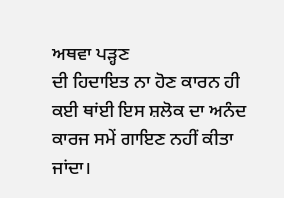ਅਥਵਾ ਪੜ੍ਹਣ
ਦੀ ਹਿਦਾਇਤ ਨਾ ਹੋਣ ਕਾਰਨ ਹੀ ਕਈ ਥਾਂਈ ਇਸ ਸ਼ਲੋਕ ਦਾ ਅਨੰਦ ਕਾਰਜ ਸਮੇਂ ਗਾਇਣ ਨਹੀਂ ਕੀਤਾ ਜਾਂਦਾ।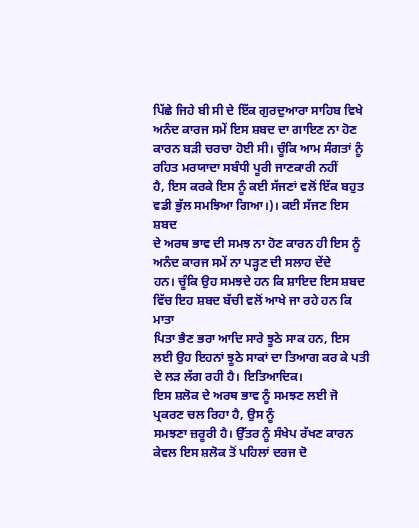ਪਿੱਛੇ ਜਿਹੇ ਬੀ ਸੀ ਦੇ ਇੱਕ ਗੁਰਦੁਆਰਾ ਸਾਹਿਬ ਵਿਖੇ ਅਨੰਦ ਕਾਰਜ ਸਮੇਂ ਇਸ ਸ਼ਬਦ ਦਾ ਗਾਇਣ ਨਾ ਹੋਣ
ਕਾਰਨ ਬੜੀ ਚਰਚਾ ਹੋਈ ਸੀ। ਚੂੰਕਿ ਆਮ ਸੰਗਤਾਂ ਨੂੰ ਰਹਿਤ ਮਰਯਾਦਾ ਸਬੰਧੀ ਪੂਰੀ ਜਾਣਕਾਰੀ ਨਹੀਂ
ਹੈ, ਇਸ ਕਰਕੇ ਇਸ ਨੂੰ ਕਈ ਸੱਜਣਾਂ ਵਲੋਂ ਇੱਕ ਬਹੁਤ ਵਡੀ ਭੁੱਲ ਸਮਝਿਆ ਗਿਆ।)। ਕਈ ਸੱਜਣ ਇਸ ਸ਼ਬਦ
ਦੇ ਅਰਥ ਭਾਵ ਦੀ ਸਮਝ ਨਾ ਹੋਣ ਕਾਰਨ ਹੀ ਇਸ ਨੂੰ ਅਨੰਦ ਕਾਰਜ ਸਮੇਂ ਨਾ ਪੜ੍ਹਣ ਦੀ ਸਲਾਹ ਦੇਂਦੇ
ਹਨ। ਚੂੰਕਿ ਉਹ ਸਮਝਦੇ ਹਨ ਕਿ ਸ਼ਾਇਦ ਇਸ ਸ਼ਬਦ ਵਿੱਚ ਇਹ ਸ਼ਬਦ ਬੱਚੀ ਵਲੋਂ ਆਖੇ ਜਾ ਰਹੇ ਹਨ ਕਿ ਮਾਤਾ
ਪਿਤਾ ਭੈਣ ਭਰਾ ਆਦਿ ਸਾਰੇ ਝੂਠੇ ਸਾਕ ਹਨ, ਇਸ ਲਈ ਉਹ ਇਹਨਾਂ ਝੂਠੇ ਸਾਕਾਂ ਦਾ ਤਿਆਗ ਕਰ ਕੇ ਪਤੀ
ਦੇ ਲੜ ਲੱਗ ਰਹੀ ਹੈ। ਇਤਿਆਦਿਕ।
ਇਸ ਸ਼ਲੋਕ ਦੇ ਅਰਥ ਭਾਵ ਨੂੰ ਸਮਝਣ ਲਈ ਜੋ ਪ੍ਰਕਰਣ ਚਲ ਰਿਹਾ ਹੈ, ਉਸ ਨੂੰ
ਸਮਝਣਾ ਜ਼ਰੂਰੀ ਹੈ। ਉੱਤਰ ਨੂੰ ਸੰਖੇਪ ਰੱਖਣ ਕਾਰਨ ਕੇਵਲ ਇਸ ਸ਼ਲੋਕ ਤੋਂ ਪਹਿਲਾਂ ਦਰਜ ਦੋ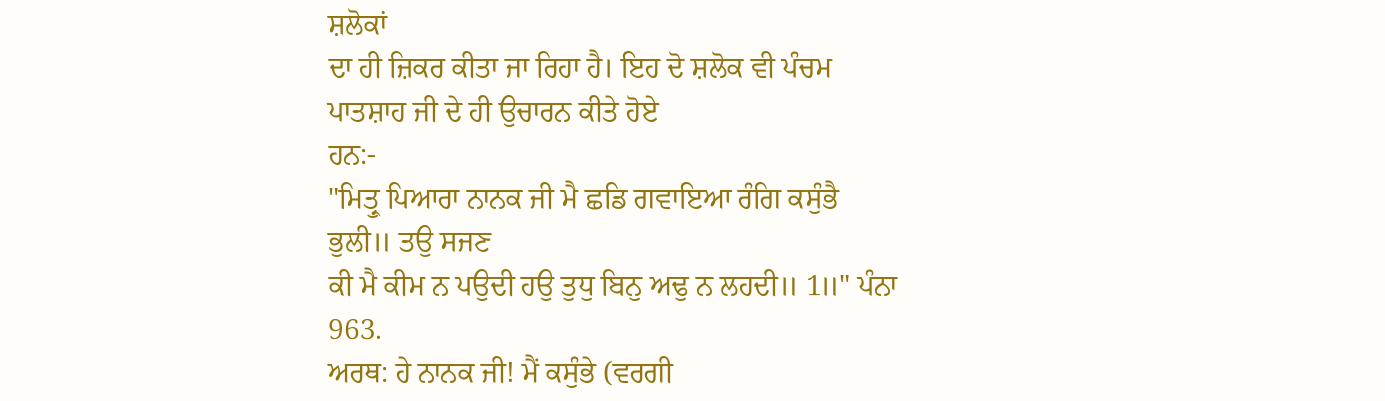ਸ਼ਲੋਕਾਂ
ਦਾ ਹੀ ਜ਼ਿਕਰ ਕੀਤਾ ਜਾ ਰਿਹਾ ਹੈ। ਇਹ ਦੋ ਸ਼ਲੋਕ ਵੀ ਪੰਚਮ ਪਾਤਸ਼ਾਹ ਜੀ ਦੇ ਹੀ ਉਚਾਰਨ ਕੀਤੇ ਹੋਏ
ਹਨ:-
"ਮਿਤ੍ਰੁ ਪਿਆਰਾ ਨਾਨਕ ਜੀ ਮੈ ਛਡਿ ਗਵਾਇਆ ਰੰਗਿ ਕਸੁੰਭੈ ਭੁਲੀ॥ ਤਉ ਸਜਣ
ਕੀ ਮੈ ਕੀਮ ਨ ਪਉਦੀ ਹਉ ਤੁਧੁ ਬਿਨੁ ਅਢੁ ਨ ਲਹਦੀ॥ 1॥" ਪੰਨਾ 963.
ਅਰਥ: ਹੇ ਨਾਨਕ ਜੀ! ਮੈਂ ਕਸੁੰਭੇ (ਵਰਗੀ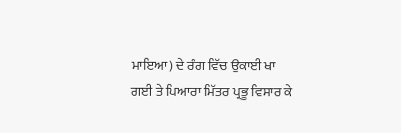ਮਾਇਆ) ਦੇ ਰੰਗ ਵਿੱਚ ਉਕਾਈ ਖਾ
ਗਈ ਤੇ ਪਿਆਰਾ ਮਿੱਤਰ ਪ੍ਰਭੂ ਵਿਸਾਰ ਕੇ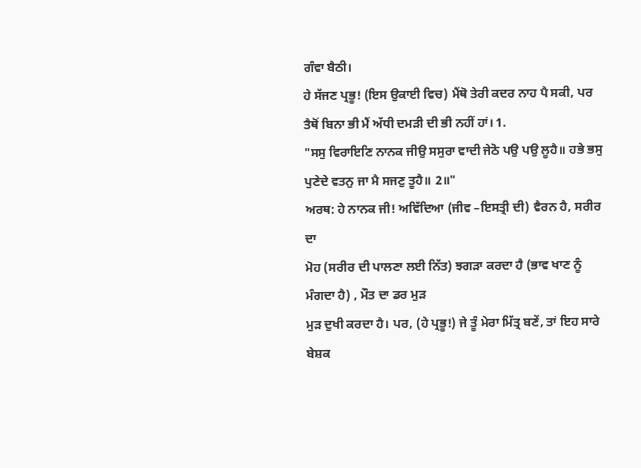ਗੰਵਾ ਬੈਠੀ।
ਹੇ ਸੱਜਣ ਪ੍ਰਭੂ! (ਇਸ ਉਕਾਈ ਵਿਚ) ਮੈਂਥੋ ਤੇਰੀ ਕਦਰ ਨਾਹ ਪੈ ਸਕੀ, ਪਰ
ਤੈਥੋਂ ਬਿਨਾ ਭੀ ਮੈਂ ਅੱਧੀ ਦਮੜੀ ਦੀ ਭੀ ਨਹੀਂ ਹਾਂ। 1.
"ਸਸੁ ਵਿਰਾਇਣਿ ਨਾਨਕ ਜੀਉ ਸਸੁਰਾ ਵਾਦੀ ਜੇਠੋ ਪਉ ਪਉ ਲੂਹੈ॥ ਹਭੇ ਭਸੁ
ਪੁਣੇਦੇ ਵਤਨੁ ਜਾ ਮੈ ਸਜਣੁ ਤੂਹੈ॥ 2॥"
ਅਰਥ: ਹੇ ਨਾਨਕ ਜੀ! ਅਵਿੱਦਿਆ (ਜੀਵ –ਇਸਤ੍ਰੀ ਦੀ) ਵੈਰਨ ਹੈ, ਸਰੀਰ ਦਾ
ਮੋਹ (ਸਰੀਰ ਦੀ ਪਾਲਣਾ ਲਈ ਨਿੱਤ) ਝਗੜਾ ਕਰਦਾ ਹੈ (ਭਾਵ ਖਾਣ ਨੂੰ ਮੰਗਦਾ ਹੈ) , ਮੌਤ ਦਾ ਡਰ ਮੁੜ
ਮੁੜ ਦੁਖੀ ਕਰਦਾ ਹੈ। ਪਰ, (ਹੇ ਪ੍ਰਭੂ!) ਜੇ ਤੂੰ ਮੇਰਾ ਮਿੱਤ੍ਰ ਬਣੇਂ, ਤਾਂ ਇਹ ਸਾਰੇ ਬੇਸ਼ਕ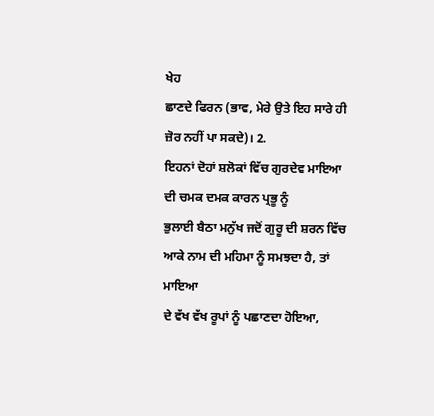ਖੇਹ
ਛਾਣਦੇ ਫਿਰਨ (ਭਾਵ, ਮੇਰੇ ਉਤੇ ਇਹ ਸਾਰੇ ਹੀ ਜ਼ੋਰ ਨਹੀਂ ਪਾ ਸਕਦੇ)। 2.
ਇਹਨਾਂ ਦੋਹਾਂ ਸ਼ਲੋਕਾਂ ਵਿੱਚ ਗੁਰਦੇਵ ਮਾਇਆ ਦੀ ਚਮਕ ਦਮਕ ਕਾਰਨ ਪ੍ਰਭੂ ਨੂੰ
ਭੁਲਾਈ ਬੈਠਾ ਮਨੁੱਖ ਜਦੋਂ ਗੁਰੂ ਦੀ ਸ਼ਰਨ ਵਿੱਚ ਆਕੇ ਨਾਮ ਦੀ ਮਹਿਮਾ ਨੂੰ ਸਮਝਦਾ ਹੈ, ਤਾਂ ਮਾਇਆ
ਦੇ ਵੱਖ ਵੱਖ ਰੂਪਾਂ ਨੂੰ ਪਛਾਣਦਾ ਹੋਇਆ,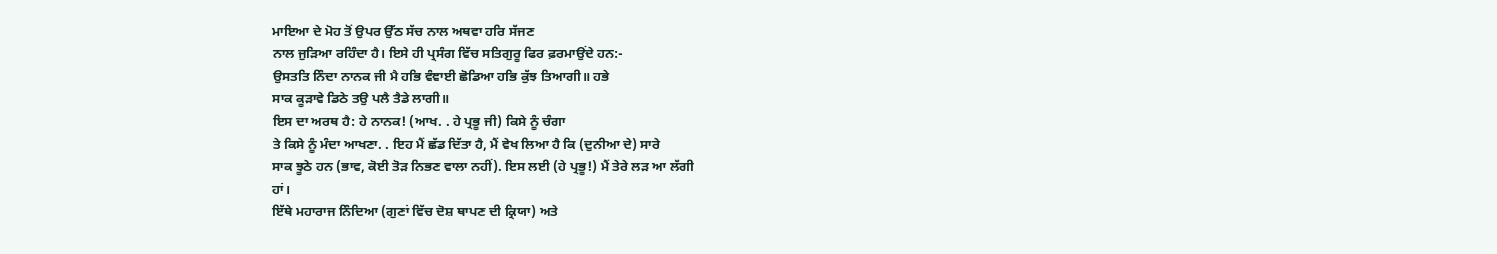ਮਾਇਆ ਦੇ ਮੋਹ ਤੋਂ ਉਪਰ ਉੱਠ ਸੱਚ ਨਾਲ ਅਥਵਾ ਹਰਿ ਸੱਜਣ
ਨਾਲ ਜੁੜਿਆ ਰਹਿੰਦਾ ਹੈ। ਇਸੇ ਹੀ ਪ੍ਰਸੰਗ ਵਿੱਚ ਸਤਿਗੁਰੂ ਫਿਰ ਫ਼ਰਮਾਉਂਦੇ ਹਨ:-
ਉਸਤਤਿ ਨਿੰਦਾ ਨਾਨਕ ਜੀ ਮੈ ਹਭਿ ਵੰਞਾਈ ਛੋਡਿਆ ਹਭਿ ਕੁੱਝ ਤਿਆਗੀ॥ ਹਭੇ
ਸਾਕ ਕੂੜਾਵੇ ਡਿਠੇ ਤਉ ਪਲੈ ਤੈਡੇ ਲਾਗੀ॥
ਇਸ ਦਾ ਅਰਥ ਹੈ: ਹੇ ਨਾਨਕ! (ਆਖ. . ਹੇ ਪ੍ਰਭੂ ਜੀ) ਕਿਸੇ ਨੂੰ ਚੰਗਾ
ਤੇ ਕਿਸੇ ਨੂੰ ਮੰਦਾ ਆਖਣਾ. . ਇਹ ਮੈਂ ਛੱਡ ਦਿੱਤਾ ਹੈ, ਮੈਂ ਵੇਖ ਲਿਆ ਹੈ ਕਿ (ਦੁਨੀਆ ਦੇ) ਸਾਰੇ
ਸਾਕ ਝੂਠੇ ਹਨ (ਭਾਵ, ਕੋਈ ਤੋੜ ਨਿਭਣ ਵਾਲਾ ਨਹੀਂ). ਇਸ ਲਈ (ਹੇ ਪ੍ਰਭੂ!) ਮੈਂ ਤੇਰੇ ਲੜ ਆ ਲੱਗੀ
ਹਾਂ।
ਇੱਥੇ ਮਹਾਰਾਜ ਨਿੰਦਿਆ (ਗੁਣਾਂ ਵਿੱਚ ਦੋਸ਼ ਥਾਪਣ ਦੀ ਕ੍ਰਿਯਾ) ਅਤੇ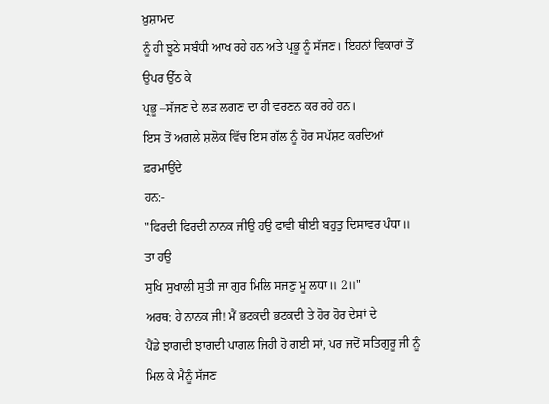ਖ਼ੁਸ਼ਾਮਦ
ਨੂੰ ਹੀ ਝੂਠੇ ਸਬੰਧੀ ਆਖ ਰਹੇ ਹਨ ਅਤੇ ਪ੍ਰਭੂ ਨੂੰ ਸੱਜਣ। ਇਹਨਾਂ ਵਿਕਾਰਾਂ ਤੋਂ ਉਪਰ ਉੱਠ ਕੇ
ਪ੍ਰਭੂ –ਸੱਜਣ ਦੇ ਲੜ ਲਗਣ ਦਾ ਹੀ ਵਰਣਨ ਕਰ ਰਹੇ ਹਨ।
ਇਸ ਤੋਂ ਅਗਲੇ ਸ਼ਲੋਕ ਵਿੱਚ ਇਸ ਗੱਲ ਨੂੰ ਹੋਰ ਸਪੱਸ਼ਟ ਕਰਦਿਆਂ ਫ਼ਰਮਾਉਂਦੇ
ਹਨ:-
"ਫਿਰਦੀ ਫਿਰਦੀ ਨਾਨਕ ਜੀਉ ਹਉ ਫਾਵੀ ਥੀਈ ਬਹੁਤੁ ਦਿਸਾਵਰ ਪੰਧਾ॥ ਤਾ ਹਉ
ਸੁਖਿ ਸੁਖਾਲੀ ਸੁਤੀ ਜਾ ਗੁਰ ਮਿਲਿ ਸਜਣੁ ਮੂ ਲਧਾ॥ 2॥"
ਅਰਥ: ਹੇ ਨਾਨਕ ਜੀ! ਮੈਂ ਭਟਕਦੀ ਭਟਕਦੀ ਤੇ ਹੋਰ ਹੋਰ ਦੇਸਾਂ ਦੇ
ਪੈਂਡੇ ਝਾਗਦੀ ਝਾਗਦੀ ਪਾਗਲ ਜਿਹੀ ਹੋ ਗਈ ਸਾਂ, ਪਰ ਜਦੋਂ ਸਤਿਗੁਰੂ ਜੀ ਨੂੰ ਮਿਲ ਕੇ ਮੈਨੂੰ ਸੱਜਣ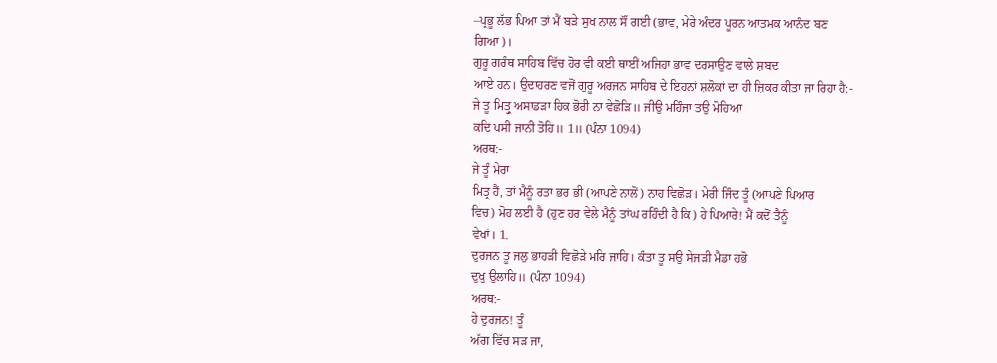–ਪ੍ਰਭੂ ਲੱਭ ਪਿਆ ਤਾਂ ਮੈਂ ਬੜੇ ਸੁਖ ਨਾਲ ਸੌਂ ਗਈ (ਭਾਵ, ਮੇਰੇ ਅੰਦਰ ਪੂਰਨ ਆਤਮਕ ਆਨੰਦ ਬਣ
ਗਿਆ)।
ਗੁਰੂ ਗਰੰਥ ਸਾਹਿਬ ਵਿੱਚ ਹੋਰ ਵੀ ਕਈ ਥਾਈਂ ਅਜਿਹਾ ਭਾਵ ਦਰਸਾਉਣ ਵਾਲੇ ਸ਼ਬਦ
ਆਏ ਹਨ। ਉਦਾਹਰਣ ਵਜੋਂ ਗੁਰੂ ਅਰਜਨ ਸਾਹਿਬ ਦੇ ਇਹਨਾਂ ਸ਼ਲੋਕਾਂ ਦਾ ਹੀ ਜ਼ਿਕਰ ਕੀਤਾ ਜਾ ਰਿਹਾ ਹੈ:-
ਜੇ ਤੂ ਮਿਤ੍ਰੁ ਅਸਾਡੜਾ ਹਿਕ ਭੋਰੀ ਨਾ ਵੇਛੋੜਿ॥ ਜੀਉ ਮਹਿੰਜਾ ਤਉ ਮੋਹਿਆ
ਕਦਿ ਪਸੀ ਜਾਨੀ ਤੋਹਿ॥ 1॥ (ਪੰਨਾ 1094)
ਅਰਥ:-
ਜੇ ਤੂੰ ਮੇਰਾ
ਮਿਤ੍ਰ ਹੈਂ, ਤਾਂ ਮੈਨੂੰ ਰਤਾ ਭਰ ਭੀ (ਆਪਣੇ ਨਾਲੋਂ) ਨਾਹ ਵਿਛੋੜ। ਮੇਰੀ ਜਿੰਦ ਤੂੰ (ਆਪਣੇ ਪਿਆਰ
ਵਿਚ) ਮੋਹ ਲਈ ਹੈ (ਹੁਣ ਹਰ ਵੇਲੇ ਮੈਨੂੰ ਤਾਂਘ ਰਹਿੰਦੀ ਹੈ ਕਿ) ਹੇ ਪਿਆਰੇ! ਮੈਂ ਕਦੋਂ ਤੈਨੂੰ
ਵੇਖਾਂ। 1.
ਦੁਰਜਨ ਤੂ ਜਲੁ ਭਾਹੜੀ ਵਿਛੋੜੇ ਮਰਿ ਜਾਹਿ। ਕੰਤਾ ਤੂ ਸਉ ਸੇਜੜੀ ਮੈਡਾ ਹਭੋ
ਦੁਖੁ ਉਲਾਹਿ॥ (ਪੰਨਾ 1094)
ਅਰਥ:-
ਹੇ ਦੁਰਜਨ! ਤੂੰ
ਅੱਗ ਵਿੱਚ ਸੜ ਜਾ,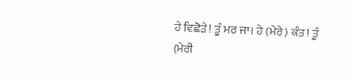ਹੇ ਵਿਛੋੜੇ! ਤੂੰ ਮਰ ਜਾ। ਹੇ (ਮੇਰੇ) ਕੰਤ! ਤੂੰ (ਮੇਰੀ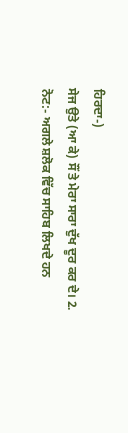ਹਿਰਦਾ-)
ਸੇਜ ਉਤੇ (ਆ ਕੇ) ਸੌਂ ਤੇ ਮੇਰਾ ਸਾਰਾ ਦੁੱਖ ਦੂਰ ਕਰ ਦੇ। 2.
ਨੋਟ:- ਅਗਲੇ ਸ਼ਲੋਕ ਵਿੱਚ ਸਾਹਿਬ ਲਿਖਦੇ ਹਨ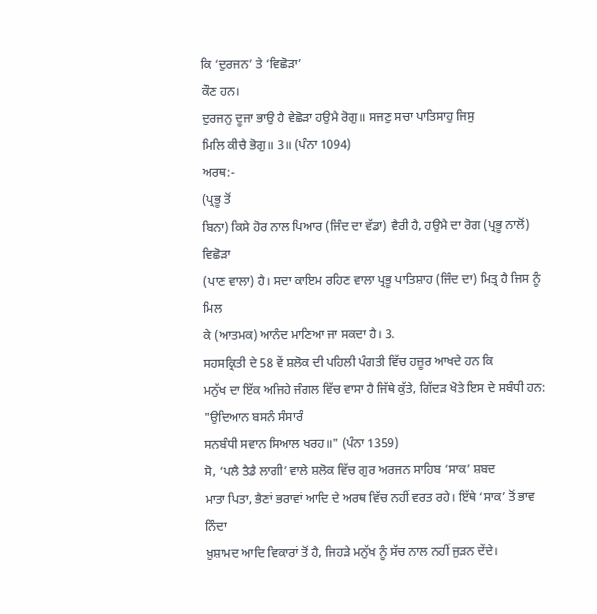ਕਿ ‘ਦੁਰਜਨ’ ਤੇ ‘ਵਿਛੋੜਾ’
ਕੌਣ ਹਨ।
ਦੁਰਜਨੁ ਦੂਜਾ ਭਾਉ ਹੈ ਵੇਛੋੜਾ ਹਉਮੈ ਰੋਗੁ॥ ਸਜਣੁ ਸਚਾ ਪਾਤਿਸਾਹੁ ਜਿਸੁ
ਮਿਲਿ ਕੀਚੈ ਭੋਗੁ॥ 3॥ (ਪੰਨਾ 1094)
ਅਰਥ:-
(ਪ੍ਰਭੂ ਤੋਂ
ਬਿਨਾ) ਕਿਸੇ ਹੋਰ ਨਾਲ ਪਿਆਰ (ਜਿੰਦ ਦਾ ਵੱਡਾ) ਵੈਰੀ ਹੈ, ਹਉਮੈ ਦਾ ਰੋਗ (ਪ੍ਰਭੂ ਨਾਲੋਂ) ਵਿਛੋੜਾ
(ਪਾਣ ਵਾਲਾ) ਹੈ। ਸਦਾ ਕਾਇਮ ਰਹਿਣ ਵਾਲਾ ਪ੍ਰਭੂ ਪਾਤਿਸ਼ਾਹ (ਜਿੰਦ ਦਾ) ਮਿਤ੍ਰ ਹੈ ਜਿਸ ਨੂੰ ਮਿਲ
ਕੇ (ਆਤਮਕ) ਆਨੰਦ ਮਾਣਿਆ ਜਾ ਸਕਦਾ ਹੈ। 3.
ਸਹਸਕ੍ਰਿਤੀ ਦੇ 58 ਵੇਂ ਸ਼ਲੋਕ ਦੀ ਪਹਿਲੀ ਪੰਗਤੀ ਵਿੱਚ ਹਜ਼ੂਰ ਆਖਦੇ ਹਨ ਕਿ
ਮਨੁੱਖ ਦਾ ਇੱਕ ਅਜਿਹੇ ਜੰਗਲ ਵਿੱਚ ਵਾਸਾ ਹੈ ਜਿੱਥੇ ਕੁੱਤੇ, ਗਿੱਦੜ ਖੋਤੇ ਇਸ ਦੇ ਸਬੰਧੀ ਹਨ:
"ਉਦਿਆਨ ਬਸਨੰ ਸੰਸਾਰੰ
ਸਨਬੰਧੀ ਸਵਾਨ ਸਿਆਲ ਖਰਹ॥" (ਪੰਨਾ 1359)
ਸੋ, ‘ਪਲੈ ਤੈਡੈ ਲਾਗੀ’ ਵਾਲੇ ਸ਼ਲੋਕ ਵਿੱਚ ਗੁਰ ਅਰਜਨ ਸਾਹਿਬ ‘ਸਾਕ’ ਸ਼ਬਦ
ਮਾਤਾ ਪਿਤਾ, ਭੈਣਾਂ ਭਰਾਵਾਂ ਆਦਿ ਦੇ ਅਰਥ ਵਿੱਚ ਨਹੀਂ ਵਰਤ ਰਹੇ। ਇੱਥੇ ‘ਸਾਕ’ ਤੋਂ ਭਾਵ ਨਿੰਦਾ
ਖ਼ੁਸ਼ਾਮਦ ਆਦਿ ਵਿਕਾਰਾਂ ਤੋਂ ਹੈ, ਜਿਹੜੇ ਮਨੁੱਖ ਨੂੰ ਸੱਚ ਨਾਲ ਨਹੀਂ ਜੁੜਨ ਦੇਂਦੇ।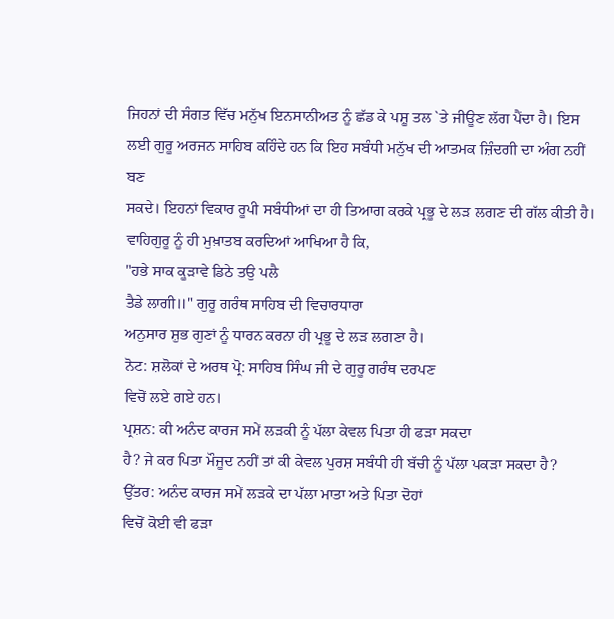ਜਿਹਨਾਂ ਦੀ ਸੰਗਤ ਵਿੱਚ ਮਨੁੱਖ ਇਨਸਾਨੀਅਤ ਨੂੰ ਛੱਡ ਕੇ ਪਸ਼ੂ ਤਲ `ਤੇ ਜੀਊਣ ਲੱਗ ਪੈਂਦਾ ਹੈ। ਇਸ
ਲਈ ਗੁਰੂ ਅਰਜਨ ਸਾਹਿਬ ਕਹਿੰਦੇ ਹਨ ਕਿ ਇਹ ਸਬੰਧੀ ਮਨੁੱਖ ਦੀ ਆਤਮਕ ਜ਼ਿੰਦਗੀ ਦਾ ਅੰਗ ਨਹੀਂ ਬਣ
ਸਕਦੇ। ਇਹਨਾਂ ਵਿਕਾਰ ਰੂਪੀ ਸਬੰਧੀਆਂ ਦਾ ਹੀ ਤਿਆਗ ਕਰਕੇ ਪ੍ਰਭੂ ਦੇ ਲੜ ਲਗਣ ਦੀ ਗੱਲ ਕੀਤੀ ਹੈ।
ਵਾਹਿਗੁਰੂ ਨੂੰ ਹੀ ਮੁਖ਼ਾਤਬ ਕਰਦਿਆਂ ਆਖਿਆ ਹੈ ਕਿ,
"ਹਭੇ ਸਾਕ ਕੂੜਾਵੇ ਡਿਠੇ ਤਉ ਪਲੈ
ਤੈਡੇ ਲਾਗੀ॥" ਗੁਰੂ ਗਰੰਥ ਸਾਹਿਬ ਦੀ ਵਿਚਾਰਧਾਰਾ
ਅਨੁਸਾਰ ਸ਼ੁਭ ਗੁਣਾਂ ਨੂੰ ਧਾਰਨ ਕਰਨਾ ਹੀ ਪ੍ਰਭੂ ਦੇ ਲੜ ਲਗਣਾ ਹੈ।
ਨੋਟ: ਸ਼ਲੋਕਾਂ ਦੇ ਅਰਥ ਪ੍ਰੋ: ਸਾਹਿਬ ਸਿੰਘ ਜੀ ਦੇ ਗੁਰੂ ਗਰੰਥ ਦਰਪਣ
ਵਿਚੋਂ ਲਏ ਗਏ ਹਨ।
ਪ੍ਰਸ਼ਨ: ਕੀ ਅਨੰਦ ਕਾਰਜ ਸਮੇਂ ਲੜਕੀ ਨੂੰ ਪੱਲਾ ਕੇਵਲ ਪਿਤਾ ਹੀ ਫੜਾ ਸਕਦਾ
ਹੈ? ਜੇ ਕਰ ਪਿਤਾ ਮੌਜੂਦ ਨਹੀਂ ਤਾਂ ਕੀ ਕੇਵਲ ਪੁਰਸ਼ ਸਬੰਧੀ ਹੀ ਬੱਚੀ ਨੂੰ ਪੱਲਾ ਪਕੜਾ ਸਕਦਾ ਹੈ?
ਉੱਤਰ: ਅਨੰਦ ਕਾਰਜ ਸਮੇਂ ਲੜਕੇ ਦਾ ਪੱਲਾ ਮਾਤਾ ਅਤੇ ਪਿਤਾ ਦੋਹਾਂ
ਵਿਚੋਂ ਕੋਈ ਵੀ ਫੜਾ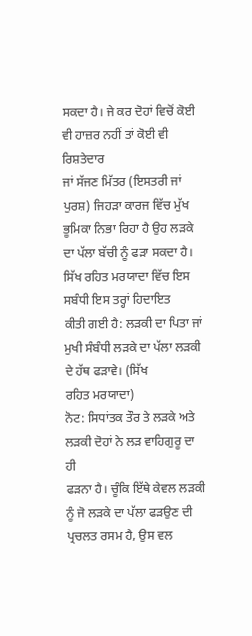ਸਕਦਾ ਹੈ। ਜੇ ਕਰ ਦੋਹਾਂ ਵਿਚੋਂ ਕੋਈ ਵੀ ਹਾਜ਼ਰ ਨਹੀਂ ਤਾਂ ਕੋਈ ਵੀ ਰਿਸ਼ਤੇਦਾਰ
ਜਾਂ ਸੱਜਣ ਮਿੱਤਰ (ਇਸਤਰੀ ਜਾਂ ਪੁਰਸ਼) ਜਿਹੜਾ ਕਾਰਜ ਵਿੱਚ ਮੁੱਖ ਭੂਮਿਕਾ ਨਿਭਾ ਰਿਹਾ ਹੈ ਉਹ ਲੜਕੇ
ਦਾ ਪੱਲਾ ਬੱਚੀ ਨੂੰ ਫੜਾ ਸਕਦਾ ਹੈ। ਸਿੱਖ ਰਹਿਤ ਮਰਯਾਦਾ ਵਿੱਚ ਇਸ ਸਬੰਧੀ ਇਸ ਤਰ੍ਹਾਂ ਹਿਦਾਇਤ
ਕੀਤੀ ਗਈ ਹੈ: ਲੜਕੀ ਦਾ ਪਿਤਾ ਜਾਂ ਮੁਖੀ ਸੰਬੰਧੀ ਲੜਕੇ ਦਾ ਪੱਲਾ ਲੜਕੀ ਦੇ ਹੱਥ ਫੜਾਵੇ। (ਸਿੱਖ
ਰਹਿਤ ਮਰਯਾਦਾ)
ਨੋਟ: ਸਿਧਾਂਤਕ ਤੌਰ ਤੇ ਲੜਕੇ ਅਤੇ ਲੜਕੀ ਦੋਹਾਂ ਨੇ ਲੜ ਵਾਹਿਗੁਰੂ ਦਾ ਹੀ
ਫੜਨਾ ਹੈ। ਚੂੰਕਿ ਇੱਥੇ ਕੇਵਲ ਲੜਕੀ ਨੂੰ ਜੋ ਲੜਕੇ ਦਾ ਪੱਲਾ ਫੜਉਣ ਦੀ ਪ੍ਰਚਲਤ ਰਸਮ ਹੈ, ਉਸ ਵਲ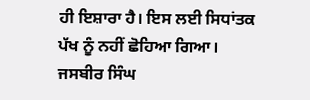ਹੀ ਇਸ਼ਾਰਾ ਹੈ। ਇਸ ਲਈ ਸਿਧਾਂਤਕ ਪੱਖ ਨੂੰ ਨਹੀਂ ਛੋਹਿਆ ਗਿਆ।
ਜਸਬੀਰ ਸਿੰਘ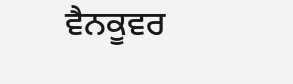ਵੈਨਕੂਵਰ